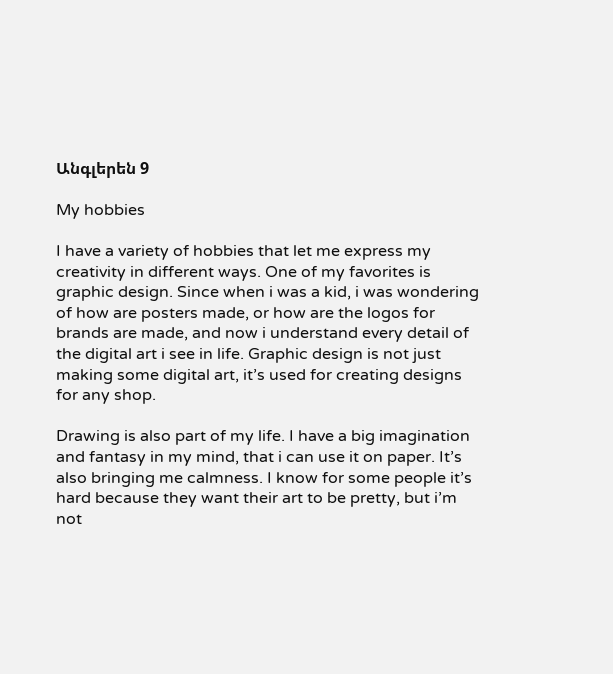Անգլերեն 9

My hobbies

I have a variety of hobbies that let me express my creativity in different ways. One of my favorites is graphic design. Since when i was a kid, i was wondering of how are posters made, or how are the logos for brands are made, and now i understand every detail of the digital art i see in life. Graphic design is not just making some digital art, it’s used for creating designs for any shop.

Drawing is also part of my life. I have a big imagination and fantasy in my mind, that i can use it on paper. It’s also bringing me calmness. I know for some people it’s hard because they want their art to be pretty, but i’m not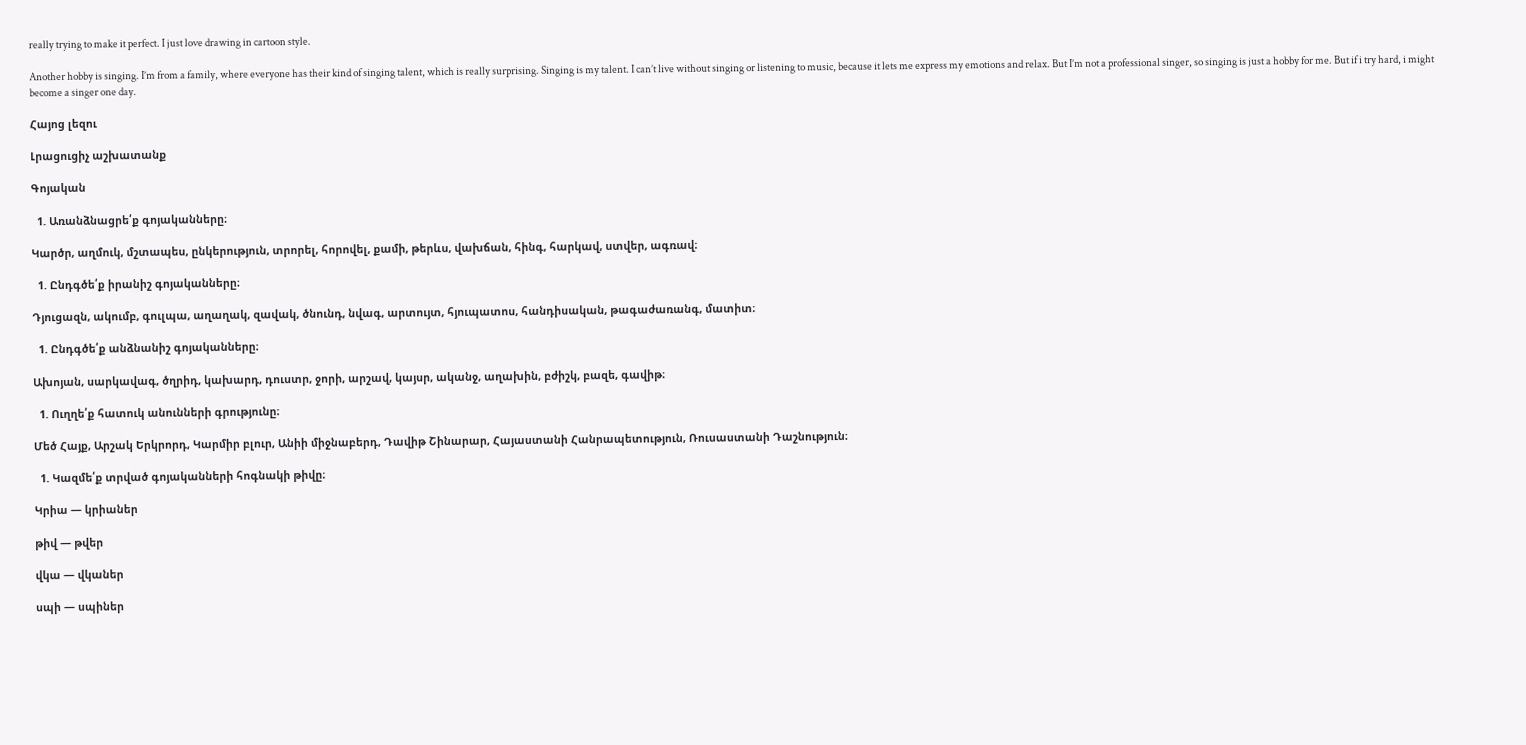really trying to make it perfect. I just love drawing in cartoon style.

Another hobby is singing. I’m from a family, where everyone has their kind of singing talent, which is really surprising. Singing is my talent. I can’t live without singing or listening to music, because it lets me express my emotions and relax. But I’m not a professional singer, so singing is just a hobby for me. But if i try hard, i might become a singer one day.

Հայոց լեզու

Լրացուցիչ աշխատանք

Գոյական

  1. Առանձնացրե՛ք գոյականները։

Կարծր, աղմուկ, մշտապես, ընկերություն, տրորել, հորովել, քամի, թերևս, վախճան, հինգ, հարկավ, ստվեր, ագռավ։

  1. Ընդգծե՛ք իրանիշ գոյականները։

Դյուցազն, ակումբ, գուլպա, աղաղակ, զավակ, ծնունդ, նվագ, արտույտ, հյուպատոս, հանդիսական, թագաժառանգ, մատիտ։

  1. Ընդգծե՛ք անձնանիշ գոյականները։

Ախոյան, սարկավագ, ծղրիդ, կախարդ, դուստր, ջորի, արշավ, կայսր, ականջ, աղախին, բժիշկ, բազե, գավիթ։

  1. Ուղղե՛ք հատուկ անունների գրությունը։

Մեծ Հայք, Արշակ Երկրորդ, Կարմիր բլուր, Անիի միջնաբերդ, Դավիթ Շինարար, Հայաստանի Հանրապետություն, Ռուսաստանի Դաշնություն։

  1. Կազմե՛ք տրված գոյականների հոգնակի թիվը։

Կրիա — կրիաներ

թիվ — թվեր

վկա — վկաներ

սպի — սպիներ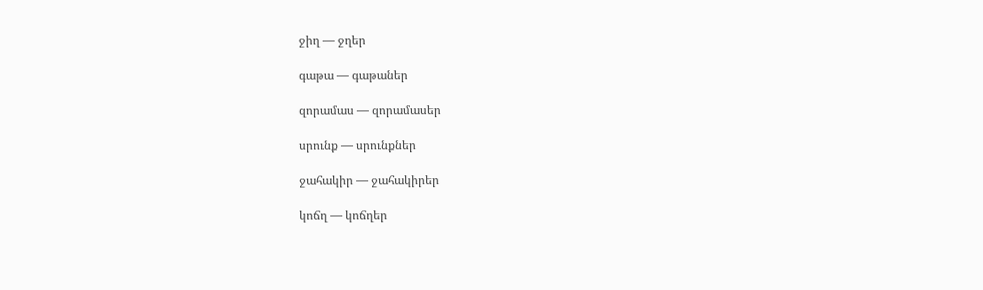ջիղ — ջղեր

գաթա — գաթաներ

զորամաս — զորամասեր

սրունք — սրունքներ

ջահակիր — ջահակիրեր

կոճղ — կոճղեր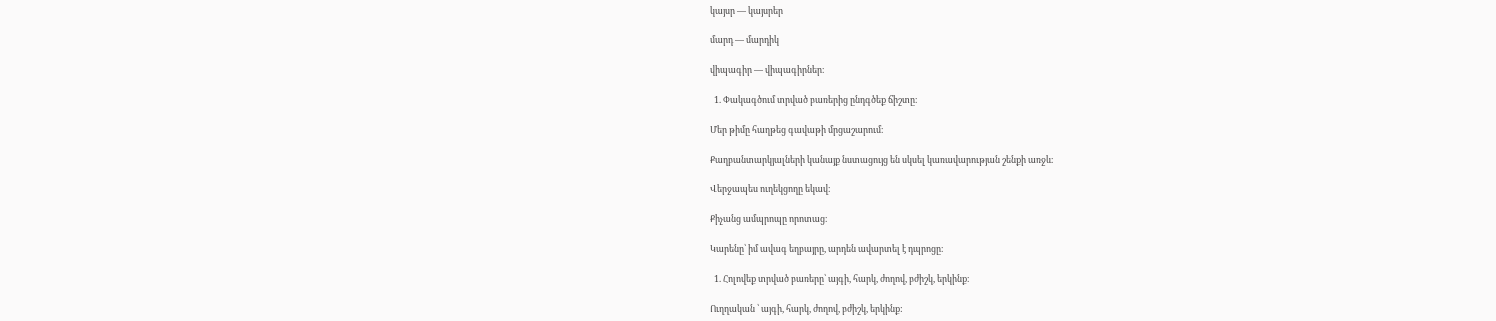կայսր — կայսրեր

մարդ — մարդիկ

վիպագիր — վիպագիրներ։

  1. Փակագծում տրված բառերից ընդգծեք ճիշտը։

Մեր թիմը հաղթեց գավաթի մրցաշարում։

Քաղբանտարկյալների կանայք նստացույց են սկսել կառավարության շենքի առջև։

Վերջապես ուղեկցողը եկավ։

Քիչանց ամպրոպը որոտաց։

Կարենը՝ իմ ավագ եղբայրը, արդեն ավարտել է դպրոցը։

  1. Հոլովեք տրված բառերը՝ այգի, հարկ, ժողով, բժիշկ, երկինք։

Ուղղական ՝ այգի, հարկ, ժողով, բժիշկ, երկինք: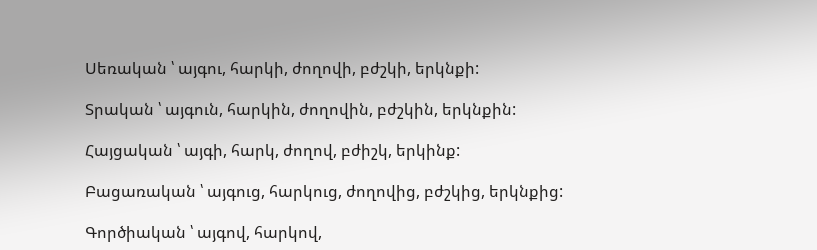Սեռական ՝ այգու, հարկի, ժողովի, բժշկի, երկնքի:

Տրական ՝ այգուն, հարկին, ժողովին, բժշկին, երկնքին:

Հայցական ՝ այգի, հարկ, ժողով, բժիշկ, երկինք:

Բացառական ՝ այգուց, հարկուց, ժողովից, բժշկից, երկնքից:

Գործիական ՝ այգով, հարկով,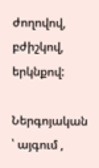ժողովով, բժիշկով, երկնքով:

Ներգոյական ՝ այգում ,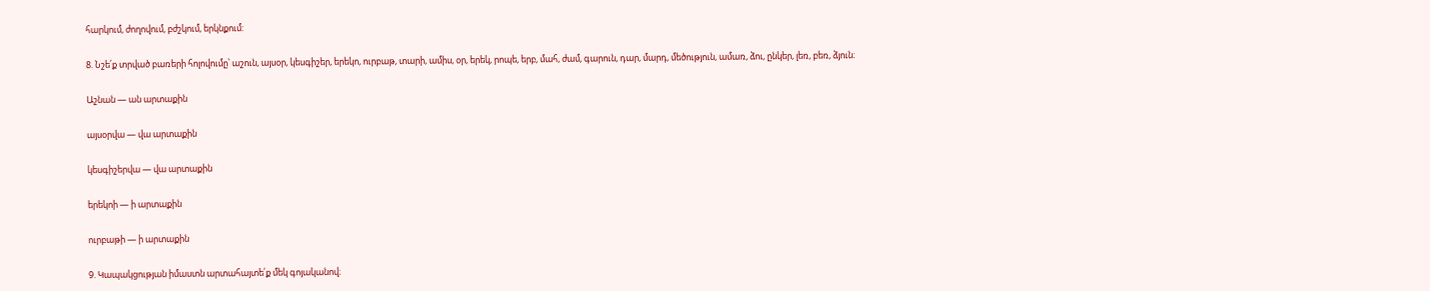հարկում, ժողովում, բժշկում, երկնքում:

8. Նշե՛ք տրված բառերի հոլովումը՝ աշուն, այսօր, կեսգիշեր, երեկո, ուրբաթ, տարի, ամիս, օր, երեկ, րոպե, երբ, մահ, ժամ, գարուն, դար, մարդ, մեծություն, ամառ, ձու, ընկեր, լեռ, բեռ, ձյուն։

Աշնան — ան արտաքին

այսօրվա — վա արտաքին

կեսգիշերվա — վա արտաքին

երեկոի — ի արտաքին

ուրբաթի — ի արտաքին

9. Կապակցության իմաստն արտահայտե՛ք մեկ գոյականով։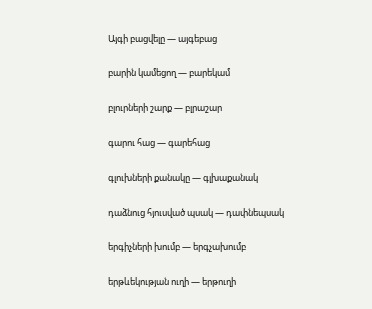Այգի բացվելը — այգեբաց

բարին կամեցող — բարեկամ

բլուրների շարք — բլրաշար

գարու հաց — գարեհաց

գլուխների քանակը — գլխաքանակ

դաձնուց հյուսված պսակ — դափնեպսակ

երգիչների խումբ — երգչախումբ

երթևեկության ուղի — երթուղի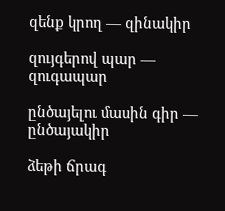զենք կրող — զինակիր

զույգերով պար — զուգապար

ընծայելու մասին գիր — ընծայակիր

ձեթի ճրագ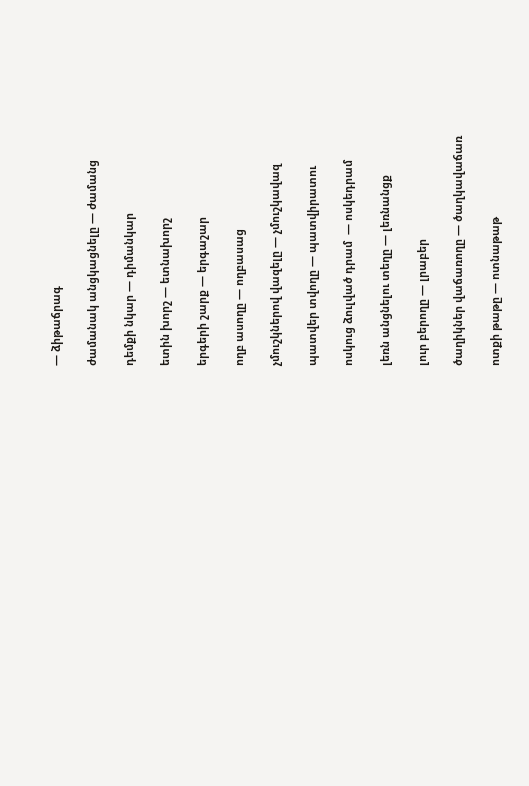— ձիթաճրագ

ժամանակ անցկացնելը — ժամանց

դեմքի նկար — դիմանկար

ետին խորշ — ետնախորշ

երգերի շարք — երգաշար

ողբ ասողը — ողբասաց

չմուշկներով վազելը — չմուշկավազ

պատվեր տվողը — պատվիրատու

ոսկուց ձուլված դրամ  — ոսկեդրամ

լեռն անցնելու տեղը — լեռնանցք

լուր բերողը — լրաբեր

ծաղիկներ վաճառողը — ծաղկավաճառ

ոտքի թաթը — ոտնաթաթ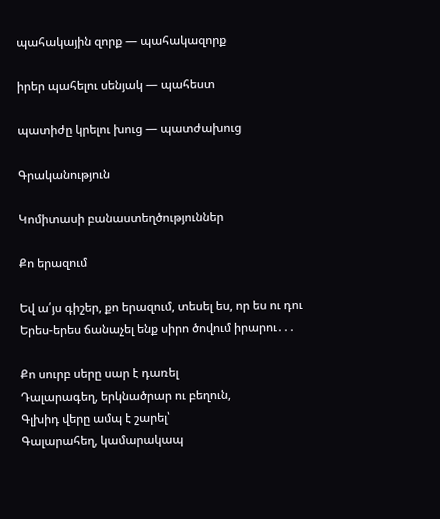պահակային զորք — պահակազորք

իրեր պահելու սենյակ — պահեստ

պատիժը կրելու խուց — պատժախուց

Գրականություն

Կոմիտասի բանաստեղծություններ

Քո երազում

Եվ ա՛յս գիշեր, քո երազում, տեսել ես, որ ես ու դու
Երես-երես ճանաչել ենք սիրո ծովում իրարու․․․

Քո սուրբ սերը սար է դառել
Դալարագեղ, երկնածրար ու բեղուն,
Գլխիդ վերը ամպ է շարել՝
Գալարահեղ, կամարակապ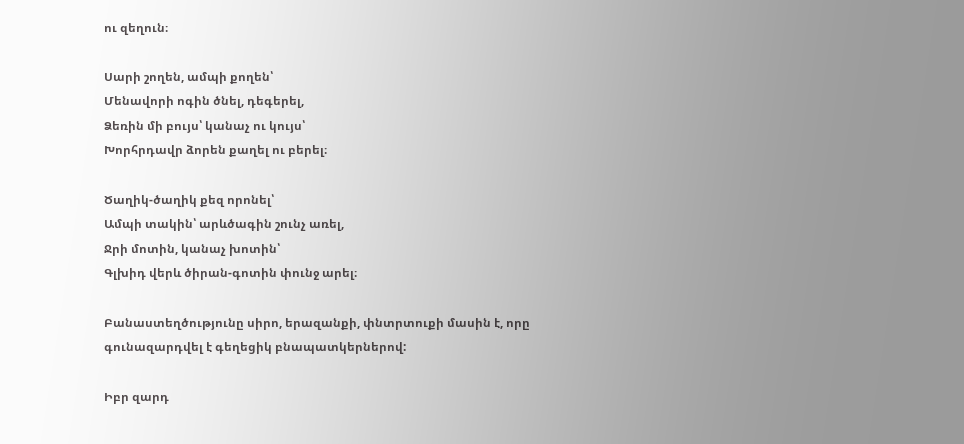ու զեղուն։

Սարի շողեն, ամպի քողեն՝
Մենավորի ոգին ծնել, դեգերել,
Ձեռին մի բույս՝ կանաչ ու կույս՝
Խորհրդավր ձորեն քաղել ու բերել։

Ծաղիկ-ծաղիկ քեզ որոնել՝
Ամպի տակին՝ արևծագին շունչ առել,
Ջրի մոտին, կանաչ խոտին՝
Գլխիդ վերև ծիրան-գոտին փունջ արել։

Բանաստեղծությունը սիրո, երազանքի, փնտրտուքի մասին է, որը գունազարդվել է գեղեցիկ բնապատկերներով:

Իբր զարդ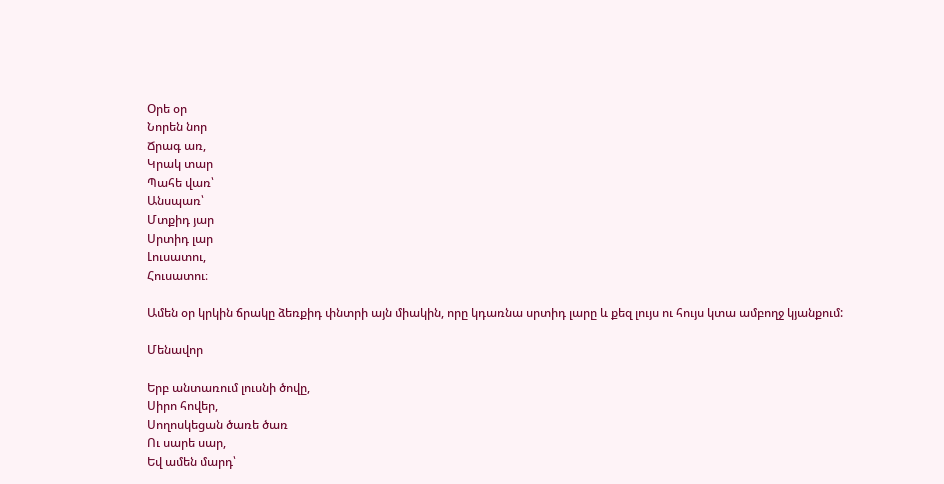Օրե օր
Նորեն նոր
Ճրագ առ,
Կրակ տար
Պահե վառ՝
Անսպառ՝
Մտքիդ յար
Սրտիդ լար
Լուսատու,
Հուսատու։

Ամեն օր կրկին ճրակը ձեռքիդ փնտրի այն միակին, որը կդառնա սրտիդ լարը և քեզ լույս ու հույս կտա ամբողջ կյանքում:

Մենավոր

Երբ անտառում լուսնի ծովը,
Սիրո հովեր,
Սողոսկեցան ծառե ծառ
Ու սարե սար,
Եվ ամեն մարդ՝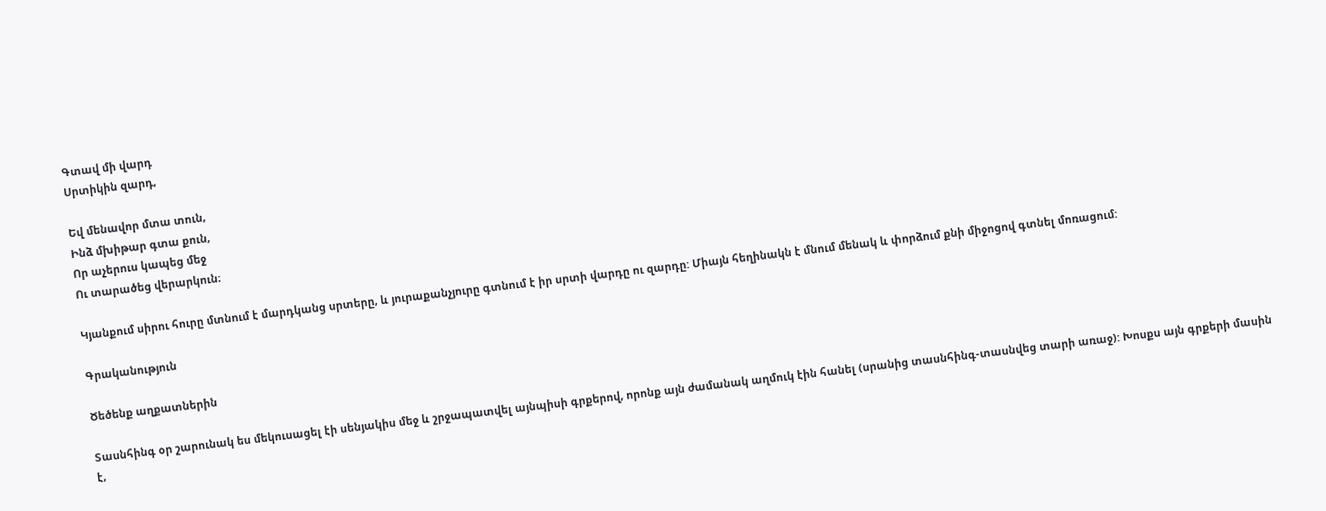Գտավ մի վարդ
Սրտիկին զարդ,

Եվ մենավոր մտա տուն,
Ինձ մխիթար գտա քուն,
Որ աչերուս կապեց մեջ
Ու տարածեց վերարկուն։

Կյանքում սիրու հուրը մտնում է մարդկանց սրտերը, և յուրաքանչյուրը գտնում է իր սրտի վարդը ու զարդը: Միայն հեղինակն է մնում մենակ և փորձում քնի միջոցով գտնել մոռացում:

Գրականություն

Ծեծենք աղքատներին

Տասնհինգ օր շարունակ ես մեկուսացել էի սենյակիս մեջ և շրջապատվել այնպիսի գրքերով, որոնք այն ժամանակ աղմուկ էին հանել (սրանից տասնհինգ-տասնվեց տարի առաջ): Խոսքս այն գրքերի մասին է,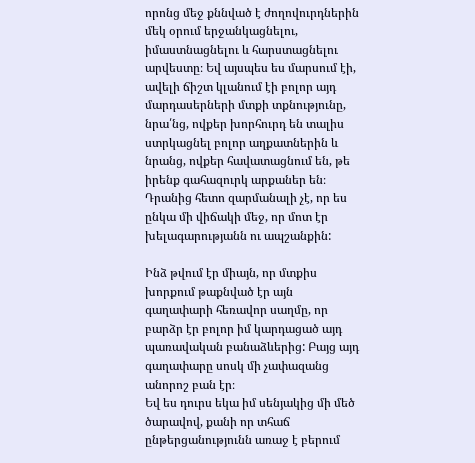որոնց մեջ քննված է ժողովուրդներին մեկ օրում երջանկացնելու, իմաստնացնելու և հարստացնելու արվեստը։ Եվ այսպես ես մարսում էի, ավելի ճիշտ կլանում էի բոլոր այդ մարդասերների մտքի տքնությունը, նրա՛նց, ովքեր խորհուրդ են տալիս ստրկացնել բոլոր աղքատներին և նրանց, ովքեր հավատացնում են, թե իրենք գահազուրկ արքաներ են։ Դրանից հետո զարմանալի չէ, որ ես ընկա մի վիճակի մեջ, որ մոտ էր խելագարությանն ու ապշանքին:

Ինձ թվում էր միայն, որ մտքիս խորքում թաքնված էր այն գաղափարի հեռավոր սաղմը, որ բարձր էր բոլոր իմ կարդացած այդ պառավական բանաձևերից: Բայց այդ գաղափարը սոսկ մի չափազանց անորոշ բան էր։
Եվ ես դուրս եկա իմ սենյակից մի մեծ ծարավով, քանի որ տհաճ ընթերցանությունն առաջ է բերում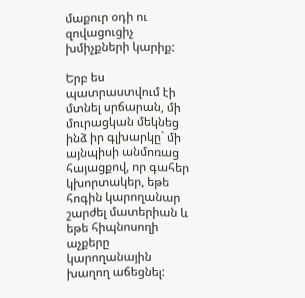մաքուր օդի ու զովացուցիչ խմիչքների կարիք:

Երբ ես պատրաստվում էի մտնել սրճարան, մի մուրացկան մեկնեց ինձ իր գլխարկը` մի այնպիսի անմոռաց հայացքով, որ գահեր կխորտակեր, եթե հոգին կարողանար շարժել մատերիան և եթե հիպնոսողի աչքերը կարողանային խաղող աճեցնել: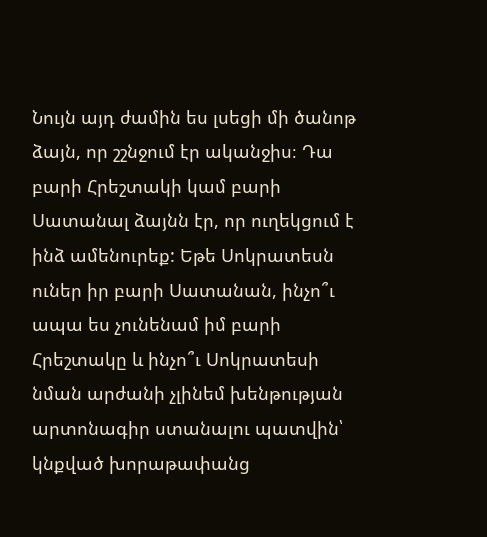Նույն այդ ժամին ես լսեցի մի ծանոթ ձայն, որ շշնջում էր ականջիս։ Դա բարի Հրեշտակի կամ բարի Սատանալ ձայնն էր, որ ուղեկցում է ինձ ամենուրեք: Եթե Սոկրատեսն ուներ իր բարի Սատանան, ինչո՞ւ ապա ես չունենամ իմ բարի Հրեշտակը և ինչո՞ւ Սոկրատեսի նման արժանի չլինեմ խենթության արտոնագիր ստանալու պատվին՝ կնքված խորաթափանց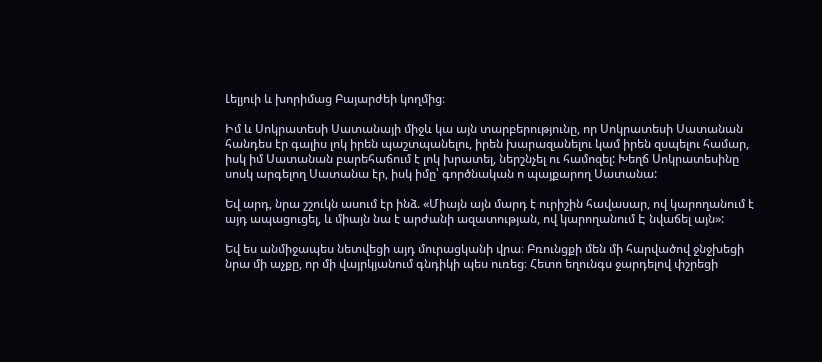Լելյուի և խորիմաց Բայարժեի կողմից։

Իմ և Սոկրատեսի Սատանայի միջև կա այն տարբերությունը, որ Սոկրատեսի Սատանան հանդես էր գալիս լոկ իրեն պաշտպանելու, իրեն խարազանելու կամ իրեն զսպելու համար, իսկ իմ Սատանան բարեհաճում է լոկ խրատել, ներշնչել ու համոզել: Խեղճ Սոկրատեսինը սոսկ արգելող Սատանա էր, իսկ իմը՝ գործնական ո պայքարող Uատանա:

Եվ արդ, նրա շշուկն ասում էր ինձ. «Միայն այն մարդ է ուրիշին հավասար, ով կարողանում է այդ ապացուցել, և միայն նա է արժանի ազատության, ով կարողանում Է նվաճել այն»:

Եվ ես անմիջապես նետվեցի այդ մուրացկանի վրա։ Բռունցքի մեն մի հարվածով ջնջխեցի նրա մի աչքը, որ մի վայրկյանում գնդիկի պես ուռեց։ Հետո եղունգս ջարդելով փշրեցի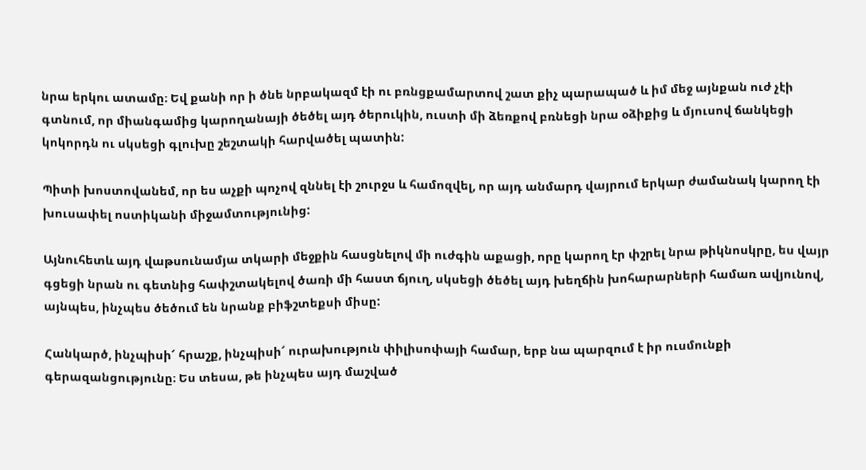նրա երկու ատամը։ Եվ քանի որ ի ծնե նրբակազմ էի ու բռնցքամարտով շատ քիչ պարապած և իմ մեջ այնքան ուժ չէի գտնում, որ միանգամից կարողանայի ծեծել այդ ծերուկին, ուստի մի ձեռքով բռնեցի նրա օձիքից և մյուսով ճանկեցի կոկորդն ու սկսեցի գլուխը շեշտակի հարվածել պատին:

Պիտի խոստովանեմ, որ ես աչքի պոչով զննել էի շուրջս և համոզվել, որ այդ անմարդ վայրում երկար ժամանակ կարող էի խուսափել ոստիկանի միջամտությունից:

Այնուհետև այդ վաթսունամյա տկարի մեջքին հասցնելով մի ուժգին աքացի, որը կարող էր փշրել նրա թիկնոսկրը, ես վայր գցեցի նրան ու գետնից հափշտակելով ծառի մի հաստ ճյուղ, սկսեցի ծեծել այդ խեղճին խոհարարների համառ ավյունով, այնպես, ինչպես ծեծում են նրանք բիֆշտեքսի միսը:

Հանկարծ, ինչպիսի՜ հրաշք, ինչպիսի՜ ուրախություն փիլիսոփայի համար, երբ նա պարզում է իր ուսմունքի գերազանցությունը։ Ես տեսա, թե ինչպես այդ մաշված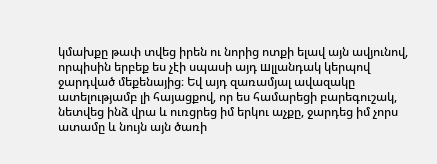կմախքը թափ տվեց իրեն ու նորից ոտքի ելավ այն ավյունով, որպիսին երբեք ես չէի սպասի այդ шլլանդակ կերպով ջարդված մեքենայից։ Եվ այդ զառամյալ ավազակը ատելությամբ լի հայացքով, որ ես համարեցի բարեգուշակ, նետվեց ինձ վրա և ուռցրեց իմ երկու աչքը, ջարդեց իմ չորս ատամը և նույն այն ծառի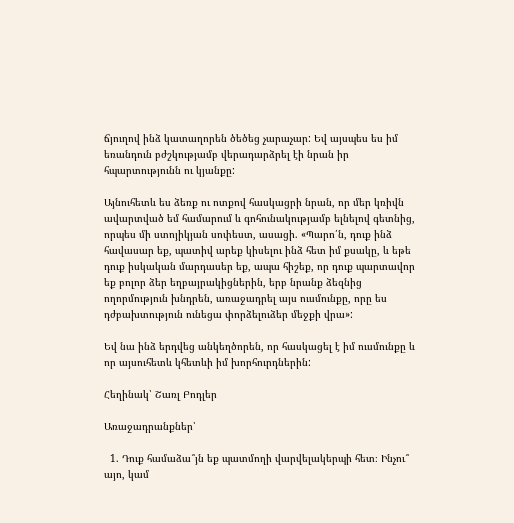ճյուղով ինձ կատաղորեն ծեծեց չարաչար: Եվ այսպես ես իմ եռանդուն բժշկությամբ վերադարձրել էի նրան իր հպարտությունն ու կյանքը:

Այնուհետև ես ձեռք ու ոտքով հասկացրի նրան, որ մեր կռիվն ավարտված եմ համարում և գոհունակությամբ ելնելով գետնից, որպես մի ստոյիկյան սոփեստ, ասացի. «Պարո՛ն, դուք ինձ հավասար եք, պատիվ արեք կիսելու ինձ հետ իմ քսակը, և եթե դուք իսկական մարդասեր եք, ապա հիշեք, որ դուք պարտավոր եք բոլոր ձեր եղբայրակիցներին, երբ նրանք ձեզնից ողորմություն խնդրեն, առաջադրել այս ուսմունքը, որը ես դժբախտություն ունեցա փորձելուձեր մեջքի վրա»:

Եվ նա ինձ երդվեց անկեղծորեն, որ հասկացել է իմ ուսմունքը և որ այսուհետև կհետևի իմ խորհուրդներին:

Հեղինակ՝ Շառլ Բոդլեր

Առաջադրանքներ՝

  1. Դուք համաձա՞յն եք պատմողի վարվելակերպի հետ։ Ինչու՞ այո, կամ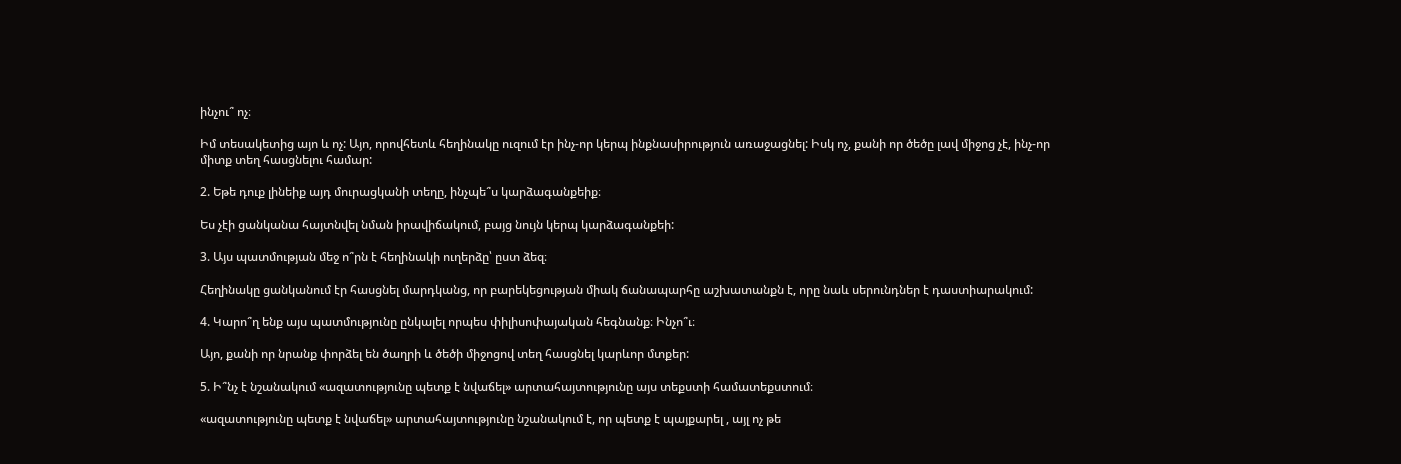ինչու՞ ոչ։

Իմ տեսակետից այո և ոչ: Այո, որովհետև հեղինակը ուզում էր ինչ-որ կերպ ինքնասիրություն առաջացնել: Իսկ ոչ, քանի որ ծեծը լավ միջոց չէ, ինչ-որ միտք տեղ հասցնելու համար:

2. Եթե դուք լինեիք այդ մուրացկանի տեղը, ինչպե՞ս կարձագանքեիք։

Ես չէի ցանկանա հայտնվել նման իրավիճակում, բայց նույն կերպ կարձագանքեի:

3. Այս պատմության մեջ ո՞րն է հեղինակի ուղերձը՝ ըստ ձեզ։

Հեղինակը ցանկանում էր հասցնել մարդկանց, որ բարեկեցության միակ ճանապարհը աշխատանքն է, որը նաև սերունդներ է դաստիարակում:

4. Կարո՞ղ ենք այս պատմությունը ընկալել որպես փիլիսոփայական հեգնանք։ Ինչո՞ւ։

Այո, քանի որ նրանք փորձել են ծաղրի և ծեծի միջոցով տեղ հասցնել կարևոր մտքեր:

5. Ի՞նչ է նշանակում «ազատությունը պետք է նվաճել» արտահայտությունը այս տեքստի համատեքստում։

«ազատությունը պետք է նվաճել» արտահայտությունը նշանակում է, որ պետք է պայքարել , այլ ոչ թե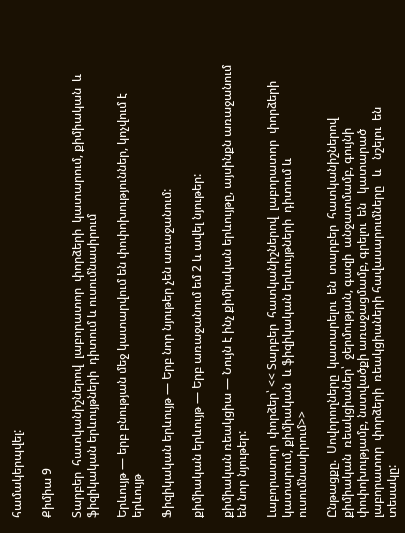համակերպվել:

Քիմիա 9

Տարբեր  հատկանիշներով  լաբորատոր  փորձերի  կատարում, քիմիական  և ֆիզիկական երևույթների  դիտում և ուսումնասիրում

Երևույթ — երբ բնության մեջ կատարվում են փոփոխություններ, կոչվում է երևույթ

Ֆիզիկական երևույթ — Երբ նոր նյութեր չեն առաջանում:

քիմիական երևույթ — Երբ առաջանում եմ 2 և ավել նյութեր:

քիմիական ռեակցիա — Նույն է ինչ քիմիական երևույթը, այսինքն առաջանում են նոր նյութեր:

Լաբորատոր  փորձեր՝ << Տարբեր  հատկանիշներով  լաբորատոր  փորձերի  կատարում, քիմիական  և ֆիզիկական երևույթների  դիտում և ուսումնասիրում>>

Ընթացքը.  Սովորողները  կատարելու  են  տարբեր  հատկանիշներով  քիմիական  ռեակցիաներ՝  ջերմության, գազի  անջատմամբ, գույնի  փոփոխությամբ, նստվածքի առաջացմամբ, գրելու  են   կատարած  լաբորատոր  փորձերի  ռեակցիաների հավասարումները   և   նշելու  են  տեսակը: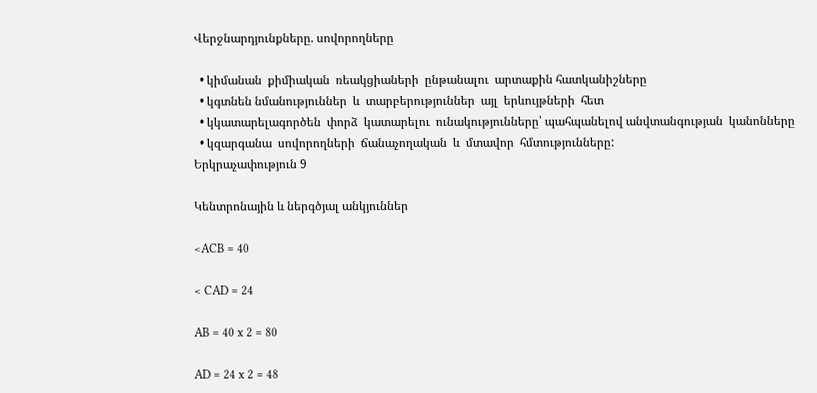Վերջնարդյունքները. սովորողները

  • կիմանան  քիմիական  ռեակցիաների  ընթանալու  արտաքին հատկանիշները
  • կգտնեն նմանություններ  և  տարբերություններ  այլ  երևույթների  հետ
  • կկատարելագործեն  փորձ  կատարելու  ունակությունները՝ պահպանելով անվտանգության  կանոնները
  • կզարգանա  սովորողների  ճանաչողական  և  մտավոր  հմտությունները:
Երկրաչափություն 9

Կենտրոնային և ներգծյալ անկյուններ

<ACB = 40

< CAD = 24

AB = 40 x 2 = 80

AD = 24 x 2 = 48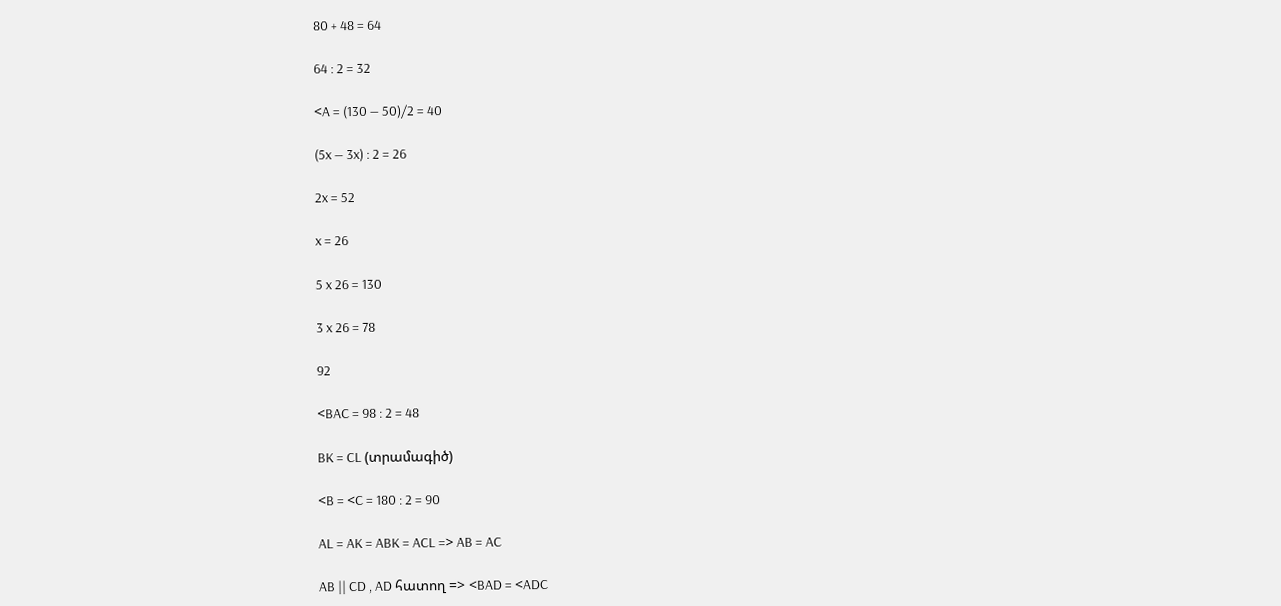80 + 48 = 64

64 : 2 = 32

<A = (130 — 50)/2 = 40

(5x — 3x) : 2 = 26

2x = 52

x = 26

5 x 26 = 130

3 x 26 = 78

92

<BAC = 98 : 2 = 48

BK = CL (տրամագիծ)

<B = <C = 180 : 2 = 90

AL = AK = ABK = ACL => AB = AC

AB || CD , AD հատող => <BAD = <ADC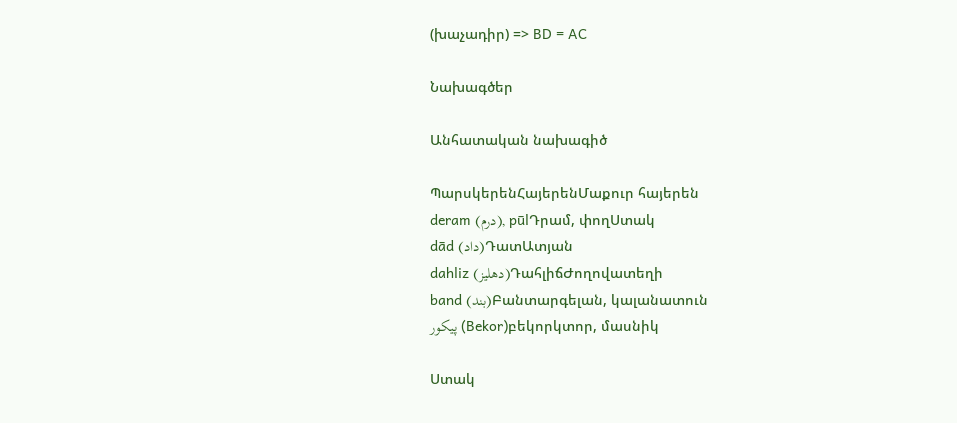(խաչադիր) => BD = AC

Նախագծեր

Անհատական նախագիծ

ՊարսկերենՀայերենՄաքուր հայերեն
deram (درم), pūlԴրամ, փողՍտակ
dād (داد)ԴատԱտյան
dahliz (دهلیز)ԴահլիճԺողովատեղի
band (بند)Բանտարգելան, կալանատուն
پیکور (Bekor)բեկորկտոր, մասնիկ

Ստակ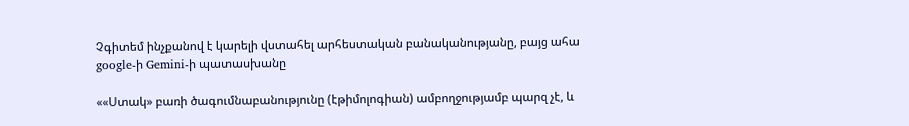Չգիտեմ ինչքանով է կարելի վստահել արհեստական բանականությանը, բայց ահա google-ի Gemini-ի պատասխանը

««Ստակ» բառի ծագումնաբանությունը (էթիմոլոգիան) ամբողջությամբ պարզ չէ, և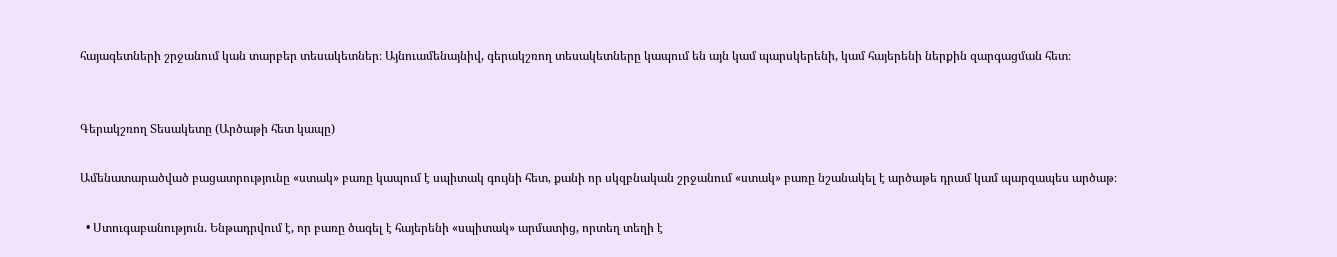հայագետների շրջանում կան տարբեր տեսակետներ։ Այնուամենայնիվ, գերակշռող տեսակետները կապում են այն կամ պարսկերենի, կամ հայերենի ներքին զարգացման հետ։


Գերակշռող Տեսակետը (Արծաթի հետ կապը)

Ամենատարածված բացատրությունը «ստակ» բառը կապում է սպիտակ գույնի հետ, քանի որ սկզբնական շրջանում «ստակ» բառը նշանակել է արծաթե դրամ կամ պարզապես արծաթ։

  • Ստուգաբանություն. Ենթադրվում է, որ բառը ծագել է հայերենի «սպիտակ» արմատից, որտեղ տեղի է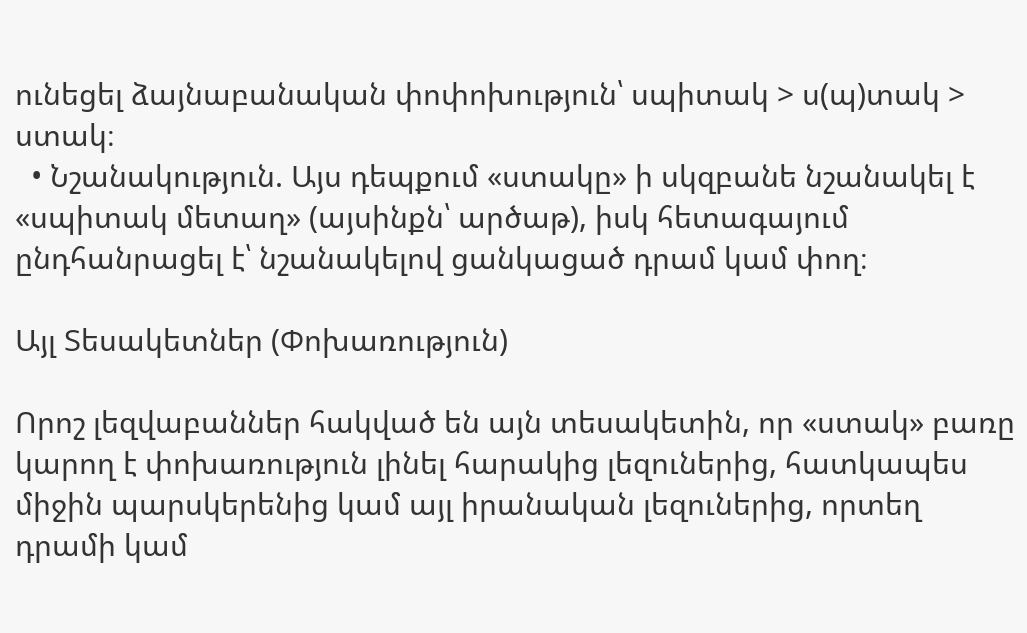ունեցել ձայնաբանական փոփոխություն՝ սպիտակ > ս(պ)տակ > ստակ։
  • Նշանակություն. Այս դեպքում «ստակը» ի սկզբանե նշանակել է «սպիտակ մետաղ» (այսինքն՝ արծաթ), իսկ հետագայում ընդհանրացել է՝ նշանակելով ցանկացած դրամ կամ փող։

Այլ Տեսակետներ (Փոխառություն)

Որոշ լեզվաբաններ հակված են այն տեսակետին, որ «ստակ» բառը կարող է փոխառություն լինել հարակից լեզուներից, հատկապես միջին պարսկերենից կամ այլ իրանական լեզուներից, որտեղ դրամի կամ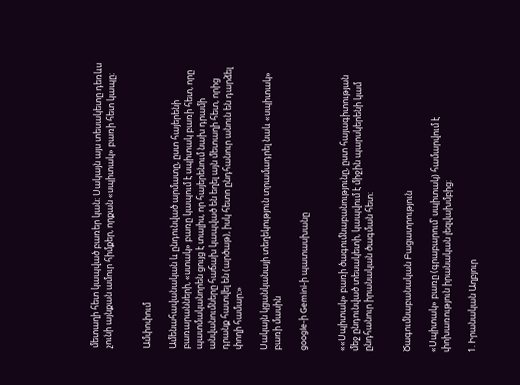մետաղի հետ կապված բառեր կան։ Սակայն այս տեսակետը դեռևս չունի այնքան ամուր հիմքեր, որքան «սպիտակ» բառի հետ կապը։


Ամփոփում

Ամենահավանական և ընդունված արմատը, ըստ հայերենի բառարանների, «ստակ» բառը կապում է սպիտակ բառի հետ, որը պատմականորեն ցույց է տալիս, որ հայերենում նախ դրամի անվանումները հաճախ կապված են եղել այն մետաղի հետ, որից դրանք հատվել են (արծաթ), իսկ հետո ընդհանուր անուն են դարձել փողի համար։»

Սակայն կցանկանայի տեղեկություն տրամադրել նաև «սպիտակ» բառի մասին

google-ի Gemini-ի պատասխանը


««Սպիտակ» բառի ծագումնաբանությունը, ըստ հայագիտության մեջ ընդունված տեսակետի, կապվում է միջին պարսկերենի կամ ընդհանուր իրանական ծագման հետ։


Ծագումնաբանական Բացատրություն

«Սպիտակ» բառը (գրաբարում՝ սպիտակ) համարվում է փոխառություն իրանական լեզվախմբից:

1. Իրանական Աղբյուր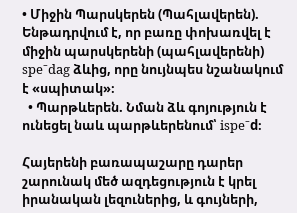• Միջին Պարսկերեն (Պահլավերեն). Ենթադրվում է, որ բառը փոխառվել է միջին պարսկերենի (պահլավերենի) speˉdag ձևից, որը նույնպես նշանակում է «սպիտակ»։
  • Պարթևերեն. Նման ձև գոյություն է ունեցել նաև պարթևերենում՝ ispeˉd։

Հայերենի բառապաշարը դարեր շարունակ մեծ ազդեցություն է կրել իրանական լեզուներից, և գույների,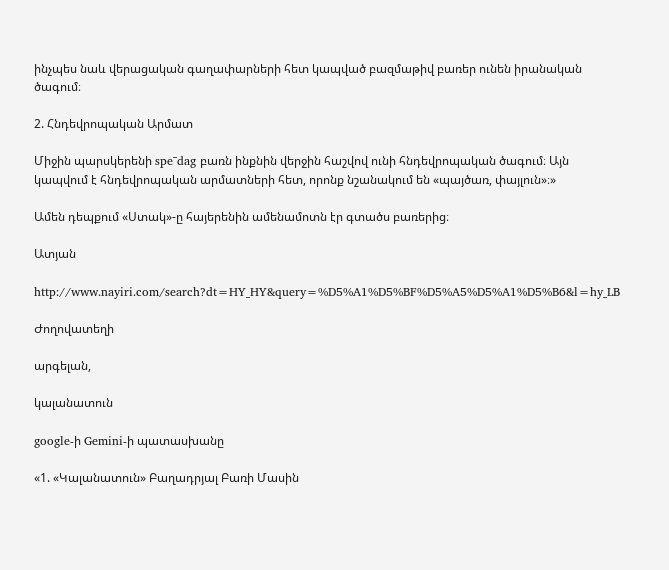ինչպես նաև վերացական գաղափարների հետ կապված բազմաթիվ բառեր ունեն իրանական ծագում։

2. Հնդեվրոպական Արմատ

Միջին պարսկերենի speˉdag բառն ինքնին վերջին հաշվով ունի հնդեվրոպական ծագում։ Այն կապվում է հնդեվրոպական արմատների հետ, որոնք նշանակում են «պայծառ, փայլուն»։»

Ամեն դեպքում «Ստակ»-ը հայերենին ամենամոտն էր գտածս բառերից։

Ատյան

http://www.nayiri.com/search?dt=HY_HY&query=%D5%A1%D5%BF%D5%A5%D5%A1%D5%B6&l=hy_LB

Ժողովատեղի

արգելան,

կալանատուն

google-ի Gemini-ի պատասխանը

«1. «Կալանատուն» Բաղադրյալ Բառի Մասին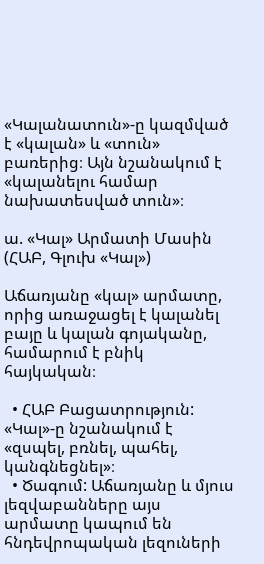«Կալանատուն»-ը կազմված է «կալան» և «տուն» բառերից։ Այն նշանակում է «կալանելու համար նախատեսված տուն»։

ա. «Կալ» Արմատի Մասին (ՀԱԲ, Գլուխ «Կալ»)

Աճառյանը «կալ» արմատը, որից առաջացել է կալանել բայը և կալան գոյականը, համարում է բնիկ հայկական։

  • ՀԱԲ Բացատրություն: «Կալ»-ը նշանակում է «զսպել, բռնել, պահել, կանգնեցնել»։
  • Ծագում: Աճառյանը և մյուս լեզվաբանները այս արմատը կապում են հնդեվրոպական լեզուների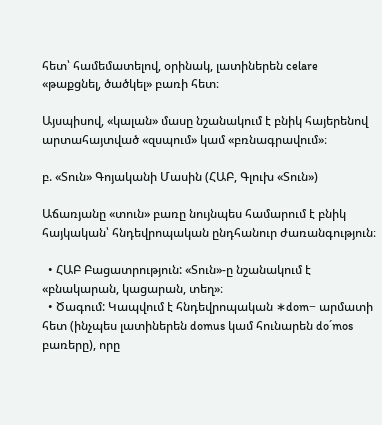հետ՝ համեմատելով, օրինակ, լատիներեն celare «թաքցնել, ծածկել» բառի հետ։

Այսպիսով, «կալան» մասը նշանակում է բնիկ հայերենով արտահայտված «զսպում» կամ «բռնագրավում»։

բ. «Տուն» Գոյականի Մասին (ՀԱԲ, Գլուխ «Տուն»)

Աճառյանը «տուն» բառը նույնպես համարում է բնիկ հայկական՝ հնդեվրոպական ընդհանուր ժառանգություն։

  • ՀԱԲ Բացատրություն: «Տուն»-ը նշանակում է «բնակարան, կացարան, տեղ»։
  • Ծագում: Կապվում է հնդեվրոպական ∗dom− արմատի հետ (ինչպես լատիներեն domus կամ հունարեն doˊmos բառերը), որը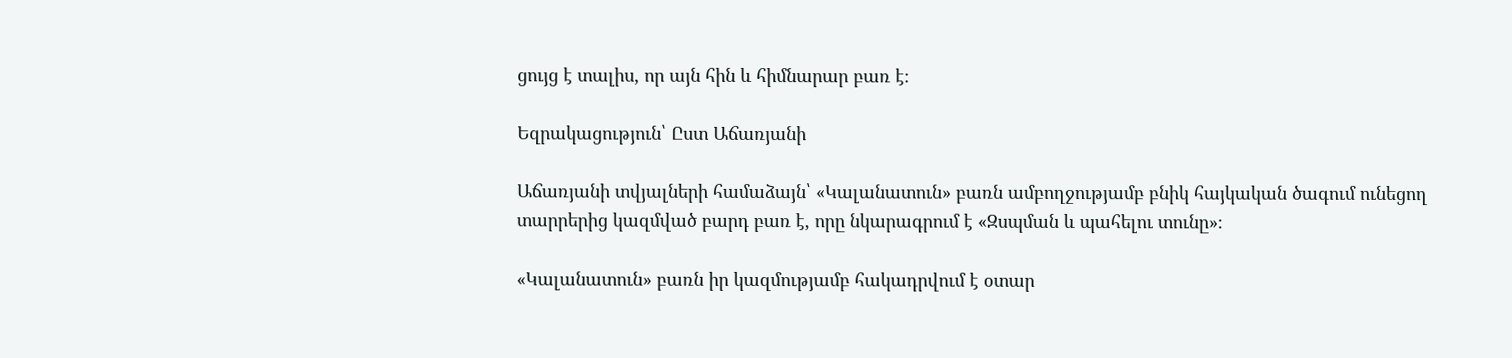ցույց է տալիս, որ այն հին և հիմնարար բառ է։

Եզրակացություն՝ Ըստ Աճառյանի

Աճառյանի տվյալների համաձայն՝ «Կալանատուն» բառն ամբողջությամբ բնիկ հայկական ծագում ունեցող տարրերից կազմված բարդ բառ է, որը նկարագրում է «Զսպման և պահելու տունը»։

«Կալանատուն» բառն իր կազմությամբ հակադրվում է օտար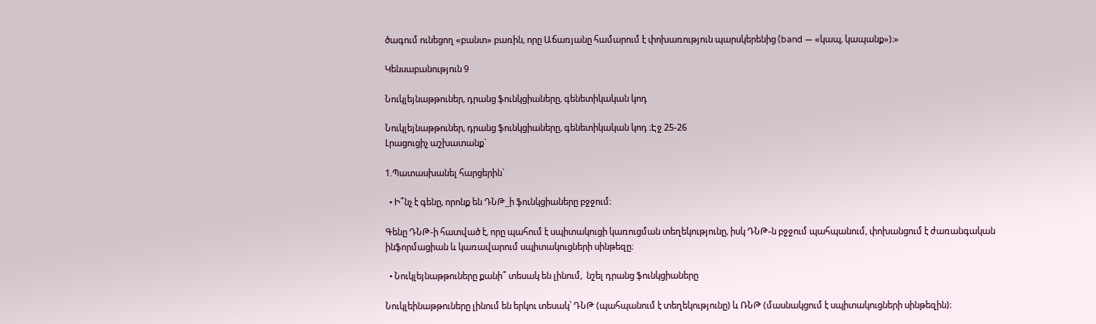ծագում ունեցող «բանտ» բառին, որը Աճառյանը համարում է փոխառություն պարսկերենից (band — «կապ, կապանք»)։»

Կենսաբանություն 9

Նուկլեյնաթթուներ, դրանց ֆունկցիաները, գենետիկական կոդ

Նուկլեյնաթթուներ, դրանց ֆունկցիաները, գենետիկական կոդ ։Էջ 25-26
Լրացուցիչ աշխատանք`

1.Պատասխանել հարցերին`

  • Ի՞նչ է գենը, որոնք են ԴՆԹ_ի ֆունկցիաները բջջում։

Գենը ԴՆԹ-ի հատված է, որը պահում է սպիտակուցի կառուցման տեղեկությունը, իսկ ԴՆԹ-ն բջջում պահպանում, փոխանցում է ժառանգական ինֆորմացիան և կառավարում սպիտակուցների սինթեզը։

  • Նուկլեյնաթթուները քանի՞ տեսակ են լինում,  նշել դրանց ֆունկցիաները

Նուկլեինաթթուները լինում են երկու տեսակ՝ ԴՆԹ (պահպանում է տեղեկությունը) և ՌՆԹ (մասնակցում է սպիտակուցների սինթեզին)։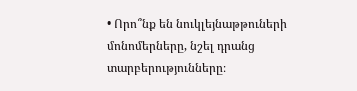• Որո՞նք են նուկլեյնաթթուների մոնոմերները, նշել դրանց տարբերությունները։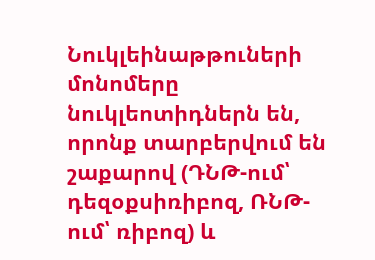Նուկլեինաթթուների մոնոմերը նուկլեոտիդներն են, որոնք տարբերվում են շաքարով (ԴՆԹ-ում՝ դեզօքսիռիբոզ, ՌՆԹ-ում՝ ռիբոզ) և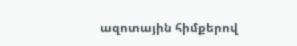ազոտային հիմքերով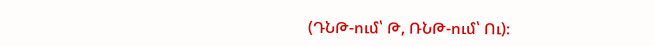(ԴՆԹ-ում՝ Թ, ՌՆԹ-ում՝ Ու)։